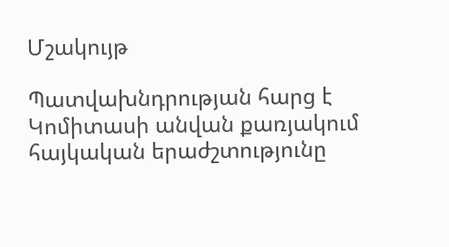Մշակույթ

Պատվախնդրության հարց է Կոմիտասի անվան քառյակում հայկական երաժշտությունը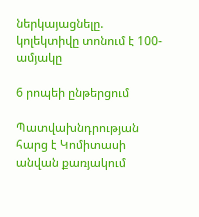ներկայացնելը. կոլեկտիվը տոնում է 100-ամյակը

6 րոպեի ընթերցում

Պատվախնդրության հարց է Կոմիտասի անվան քառյակում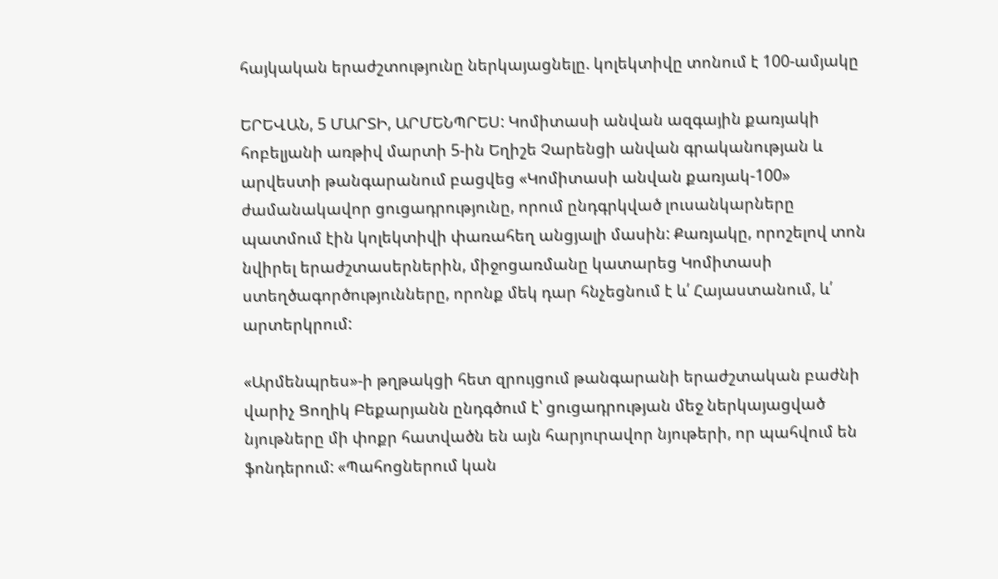հայկական երաժշտությունը ներկայացնելը. կոլեկտիվը տոնում է 100-ամյակը

ԵՐԵՎԱՆ, 5 ՄԱՐՏԻ, ԱՐՄԵՆՊՐԵՍ: Կոմիտասի անվան ազգային քառյակի հոբելյանի առթիվ մարտի 5-ին Եղիշե Չարենցի անվան գրականության և արվեստի թանգարանում բացվեց «Կոմիտասի անվան քառյակ-100» ժամանակավոր ցուցադրությունը, որում ընդգրկված լուսանկարները պատմում էին կոլեկտիվի փառահեղ անցյալի մասին: Քառյակը, որոշելով տոն նվիրել երաժշտասերներին, միջոցառմանը կատարեց Կոմիտասի ստեղծագործությունները, որոնք մեկ դար հնչեցնում է և՛ Հայաստանում, և՛ արտերկրում:

«Արմենպրես»-ի թղթակցի հետ զրույցում թանգարանի երաժշտական բաժնի վարիչ Ցողիկ Բեքարյանն ընդգծում է՝ ցուցադրության մեջ ներկայացված նյութները մի փոքր հատվածն են այն հարյուրավոր նյութերի, որ պահվում են ֆոնդերում: «Պահոցներում կան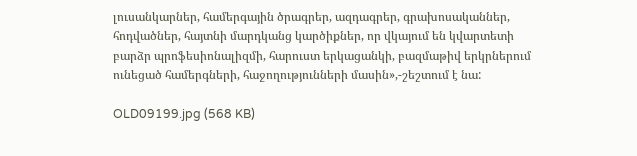լուսանկարներ, համերգային ծրագրեր, ազդագրեր, գրախոսականներ, հոդվածներ, հայտնի մարդկանց կարծիքներ, որ վկայում են կվարտետի բարձր պրոֆեսիոնալիզմի, հարուստ երկացանկի, բազմաթիվ երկրներում ունեցած համերգների, հաջողությունների մասին»,-շեշտում է նա:

OLD09199.jpg (568 KB)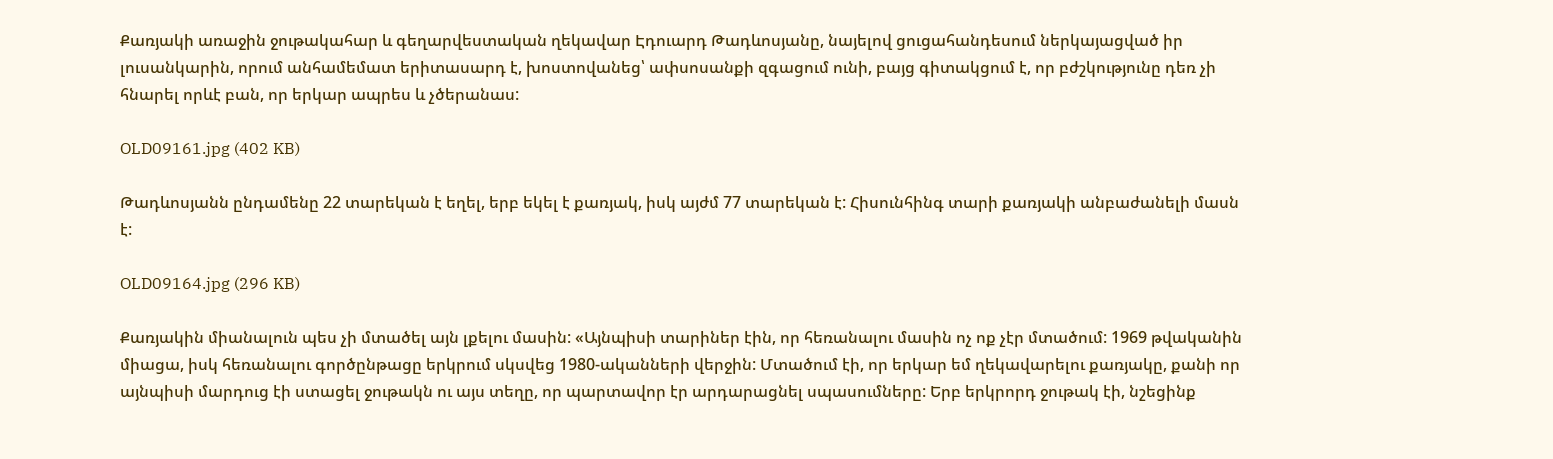Քառյակի առաջին ջութակահար և գեղարվեստական ղեկավար Էդուարդ Թադևոսյանը, նայելով ցուցահանդեսում ներկայացված իր լուսանկարին, որում անհամեմատ երիտասարդ է, խոստովանեց՝ ափսոսանքի զգացում ունի, բայց գիտակցում է, որ բժշկությունը դեռ չի հնարել որևէ բան, որ երկար ապրես և չծերանաս:

OLD09161.jpg (402 KB)

Թադևոսյանն ընդամենը 22 տարեկան է եղել, երբ եկել է քառյակ, իսկ այժմ 77 տարեկան է: Հիսունհինգ տարի քառյակի անբաժանելի մասն է:

OLD09164.jpg (296 KB)

Քառյակին միանալուն պես չի մտածել այն լքելու մասին: «Այնպիսի տարիներ էին, որ հեռանալու մասին ոչ ոք չէր մտածում: 1969 թվականին միացա, իսկ հեռանալու գործընթացը երկրում սկսվեց 1980-ականների վերջին: Մտածում էի, որ երկար եմ ղեկավարելու քառյակը, քանի որ այնպիսի մարդուց էի ստացել ջութակն ու այս տեղը, որ պարտավոր էր արդարացնել սպասումները: Երբ երկրորդ ջութակ էի, նշեցինք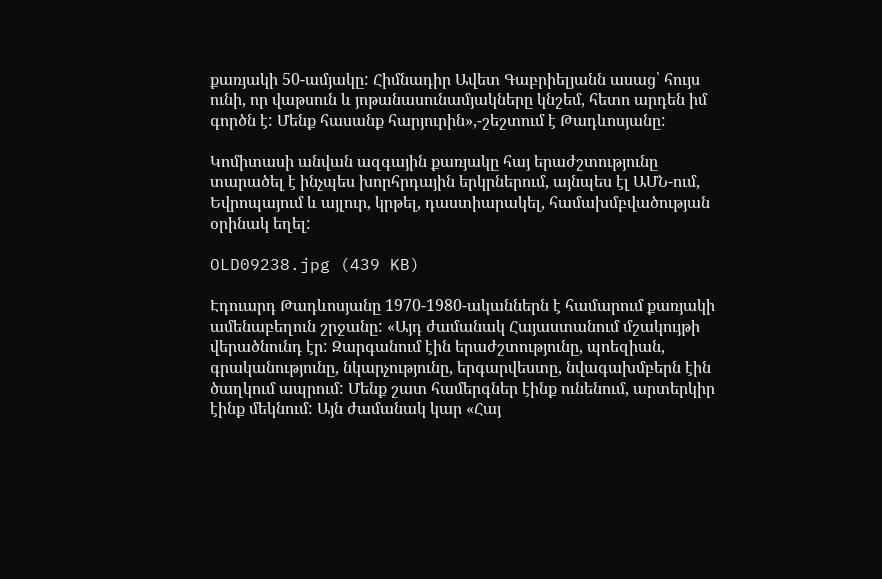քառյակի 50-ամյակը: Հիմնադիր Ավետ Գաբրիելյանն ասաց՝ հույս ունի, որ վաթսուն և յոթանասունամյակները կնշեմ, հետո արդեն իմ գործն է: Մենք հասանք հարյուրին»,-շեշտում է Թադևոսյանը:

Կոմիտասի անվան ազգային քառյակը հայ երաժշտությունը տարածել է ինչպես խորհրդային երկրներում, այնպես էլ ԱՄՆ-ում, Եվրոպայում և այլուր, կրթել, դաստիարակել, համախմբվածության օրինակ եղել:

OLD09238.jpg (439 KB)

Էդուարդ Թադևոսյանը 1970-1980-ականներն է համարում քառյակի ամենաբեղուն շրջանը: «Այդ ժամանակ Հայաստանում մշակույթի վերածնունդ էր: Զարգանում էին երաժշտությունը, պոեզիան, գրականությունը, նկարչությունը, երգարվեստը, նվագախմբերն էին ծաղկում ապրում: Մենք շատ համերգներ էինք ունենում, արտերկիր էինք մեկնում: Այն ժամանակ կար «Հայ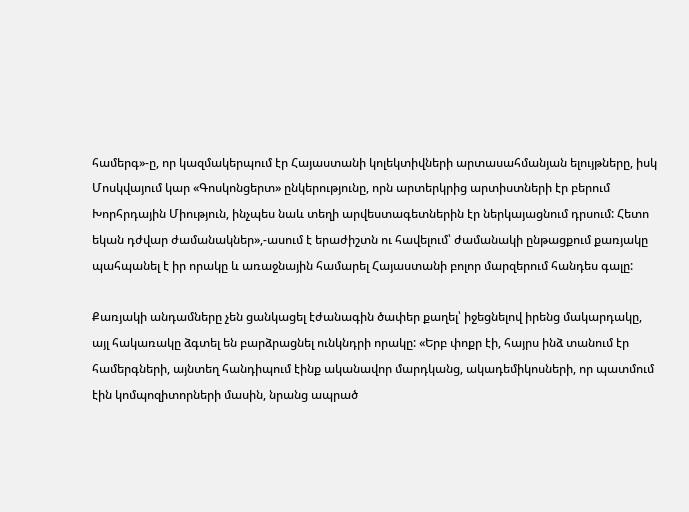համերգ»-ը, որ կազմակերպում էր Հայաստանի կոլեկտիվների արտասահմանյան ելույթները, իսկ Մոսկվայում կար «Գոսկոնցերտ» ընկերությունը, որն արտերկրից արտիստների էր բերում Խորհրդային Միություն, ինչպես նաև տեղի արվեստագետներին էր ներկայացնում դրսում: Հետո եկան դժվար ժամանակներ»,-ասում է երաժիշտն ու հավելում՝ ժամանակի ընթացքում քառյակը պահպանել է իր որակը և առաջնային համարել Հայաստանի բոլոր մարզերում հանդես գալը:

Քառյակի անդամները չեն ցանկացել էժանագին ծափեր քաղել՝ իջեցնելով իրենց մակարդակը, այլ հակառակը ձգտել են բարձրացնել ունկնդրի որակը: «Երբ փոքր էի, հայրս ինձ տանում էր համերգների, այնտեղ հանդիպում էինք ականավոր մարդկանց, ակադեմիկոսների, որ պատմում էին կոմպոզիտորների մասին, նրանց ապրած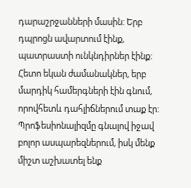դարաշրջանների մասին: Երբ դպրոցն ավարտում էինք, պատրաստի ունկնդիրներ էինք: Հետո եկան ժամանակներ, երբ մարդիկ համերգների էին գնում, որովհետև դահլիճներում տաք էր: Պրոֆեսիոնալիզմը գնալով իջավ բոլոր ասպարեզներում, իսկ մենք միշտ աշխատել ենք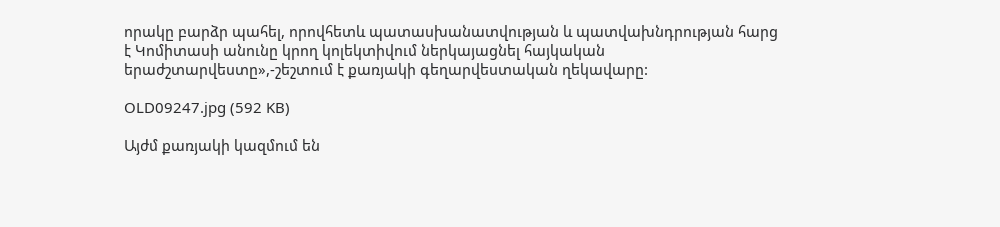որակը բարձր պահել, որովհետև պատասխանատվության և պատվախնդրության հարց է Կոմիտասի անունը կրող կոլեկտիվում ներկայացնել հայկական երաժշտարվեստը»,-շեշտում է քառյակի գեղարվեստական ղեկավարը:

OLD09247.jpg (592 KB)

Այժմ քառյակի կազմում են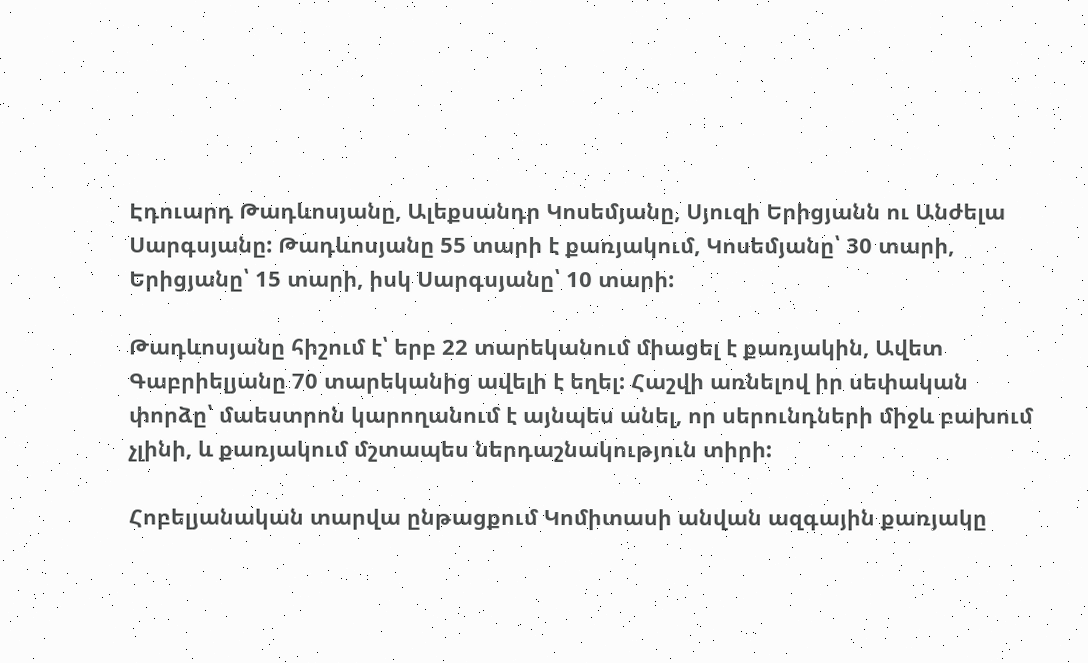Էդուարդ Թադևոսյանը, Ալեքսանդր Կոսեմյանը, Սյուզի Երիցյանն ու Անժելա Սարգսյանը: Թադևոսյանը 55 տարի է քառյակում, Կոսեմյանը՝ 30 տարի, Երիցյանը՝ 15 տարի, իսկ Սարգսյանը՝ 10 տարի:

Թադևոսյանը հիշում է՝ երբ 22 տարեկանում միացել է քառյակին, Ավետ Գաբրիելյանը 70 տարեկանից ավելի է եղել: Հաշվի առնելով իր սեփական փորձը՝ մաեստրոն կարողանում է այնպես անել, որ սերունդների միջև բախում չլինի, և քառյակում մշտապես ներդաշնակություն տիրի:

Հոբելյանական տարվա ընթացքում Կոմիտասի անվան ազգային քառյակը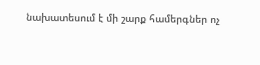նախատեսում է մի շարք համերգներ ոչ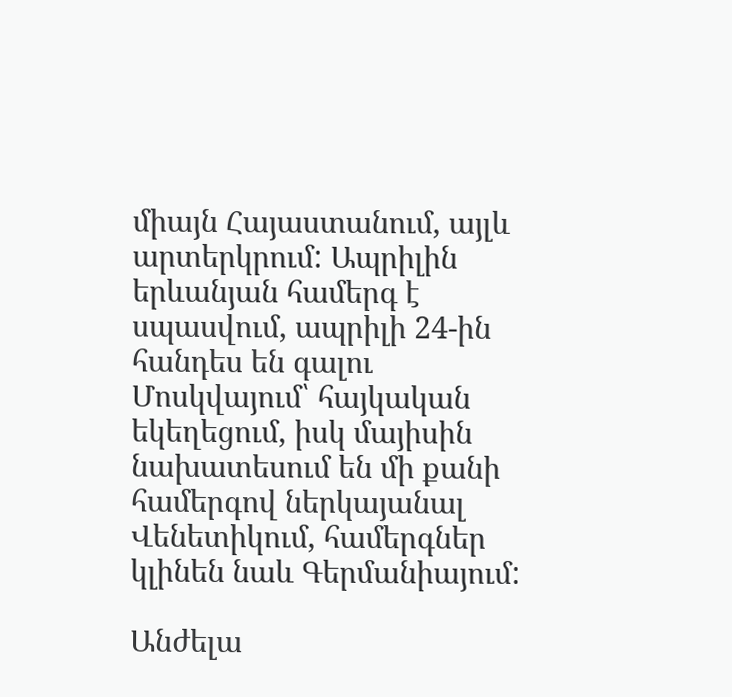միայն Հայաստանում, այլև արտերկրում: Ապրիլին երևանյան համերգ է սպասվում, ապրիլի 24-ին հանդես են գալու Մոսկվայում՝ հայկական եկեղեցում, իսկ մայիսին նախատեսում են մի քանի համերգով ներկայանալ Վենետիկում, համերգներ կլինեն նաև Գերմանիայում:

Անժելա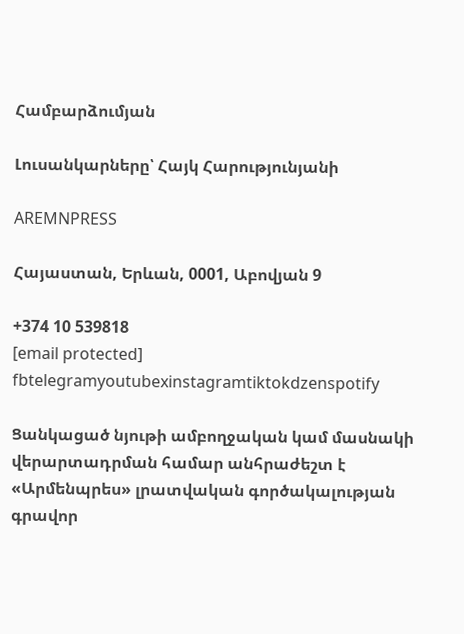Համբարձումյան

Լուսանկարները՝ Հայկ Հարությունյանի

AREMNPRESS

Հայաստան, Երևան, 0001, Աբովյան 9

+374 10 539818
[email protected]
fbtelegramyoutubexinstagramtiktokdzenspotify

Ցանկացած նյութի ամբողջական կամ մասնակի վերարտադրման համար անհրաժեշտ է «Արմենպրես» լրատվական գործակալության գրավոր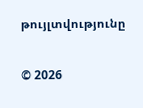թույլտվությունը

© 2026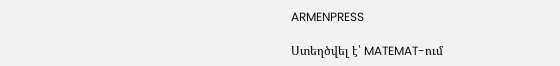ARMENPRESS

Ստեղծվել է՝ MATEMAT-ում